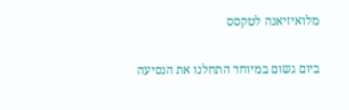מלואיזיאנה לטקסס

ביום גשום במיוחד התחלנו את הנסיעה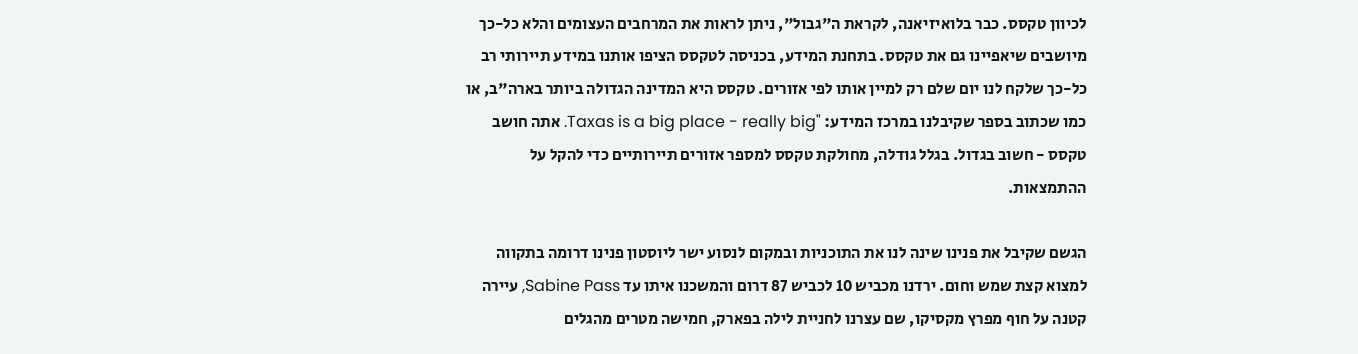לכיוון טקסס. כבר בלואיזיאנה, לקראת ה"גבול", ניתן לראות את המרחבים העצומים והלא כל-כך מיושבים שיאפיינו גם את טקסס. בתחנת המידע, בכניסה לטקסס הציפו אותנו במידע תיירותי רב כל-כך שלקח לנו יום שלם רק למיין אותו לפי אזורים. טקסס היא המדינה הגדולה ביותר בארה"ב, או כמו שכתוב בספר שקיבלנו במרכז המידע: "Taxas is a big place - really big. אתה חושב טקסס - חשוב בגדול. בגלל גודלה, מחולקת טקסס למספר אזורים תיירותיים כדי להקל על ההתמצאות.

הגשם שקיבל את פנינו שינה לנו את התוכניות ובמקום לנסוע ישר ליוסטון פנינו דרומה בתקווה למצוא קצת שמש וחום. ירדנו מכביש 10 לכביש 87 דרום והמשכנו איתו עד Sabine Pass, עיירה קטנה על חוף מפרץ מקסיקו, שם עצרנו לחניית לילה בפארק, חמישה מטרים מהגלים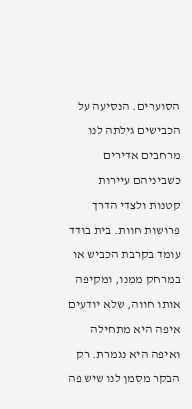הסוערים. הנסיעה על הכבישים גילתה לנו מרחבים אדירים כשביניהם עיירות קטנות ולצדי הדרך פרושות חוות. בית בודד עומד בקרבת הכביש או במרחק ממנו, ומקיפה אותו חווה, שלא יודעים איפה היא מתחילה ואיפה היא נגמרת. רק הבקר מסמן לנו שיש פה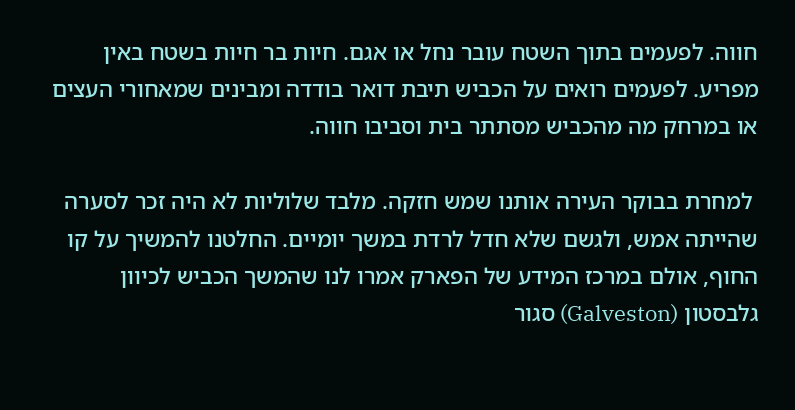חווה. לפעמים בתוך השטח עובר נחל או אגם. חיות בר חיות בשטח באין מפריע. לפעמים רואים על הכביש תיבת דואר בודדה ומבינים שמאחורי העצים או במרחק מה מהכביש מסתתר בית וסביבו חווה.

 למחרת בבוקר העירה אותנו שמש חזקה. מלבד שלוליות לא היה זכר לסערה שהייתה אמש, ולגשם שלא חדל לרדת במשך יומיים. החלטנו להמשיך על קו החוף, אולם במרכז המידע של הפארק אמרו לנו שהמשך הכביש לכיוון גלבסטון (Galveston) סגור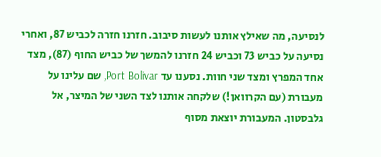לנסיעה, מה שאילץ אותנו לעשות סיבוב. חזרנו חזרה לכביש 87, ואחרי נסיעה על כביש 73 וכביש 24 חזרנו להמשך של כביש החוף (87), מצד אחד המפרץ ומצד שני חוות. נסענו עד Port Bolivar, שם עלינו על מעבורת (עם הקרוואן!) שלקחה אותנו לצד השני של המיצר, אל גלבסטון. המעבורת יוצאת מסוף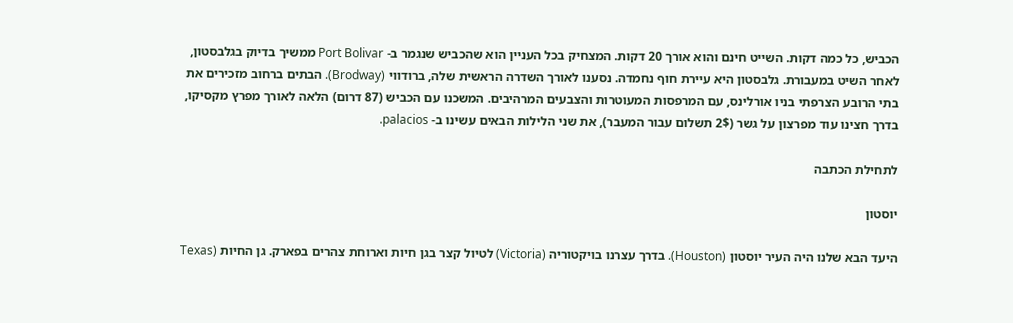הכביש, כל כמה דקות. השייט חינם והוא אורך 20 דקות. המצחיק בכל העניין הוא שהכביש שנגמר ב- Port Bolivar ממשיך בדיוק בגלבסטון, לאחר השיט במעבורת. גלבסטון היא עיירת חוף נחמדה. נסענו לאורך השדרה הראשית שלה, ברודווי (Brodway). הבתים ברחוב מזכירים את בתי הרובע הצרפתי בניו אורלינס, עם המרפסות המעוטרות והצבעים המרהיבים. המשכנו עם הכביש (87 דרום) הלאה לאורך מפרץ מקסיקו, בדרך חצינו עוד מפרצון על גשר (2$ תשלום עבור המעבר), את שני הלילות הבאים עשינו ב- palacios.

לתחילת הכתבה

יוסטון

היעד הבא שלנו היה העיר יוסטון (Houston). בדרך עצרנו בויקטוריה (Victoria) לטיול קצר בגן חיות וארוחת צהרים בפארק. גן החיות (Texas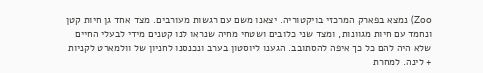Zoo) נמצא בפארק המרכזי בויקטוריה. יצאנו משם עם רגשות מעורבים. מצד אחד גן חיות קטן ונחמד עם חיות מגוונות, ומצד שני כלובים ושטחי מחיה שנראו לנו קטנים מידי לבעלי החיים שלא היה להם כל כך איפה להסתובב. הגענו ליוסטון בערב ונכנסנו לחניון של וולמארט לקניות + לינה. למחרת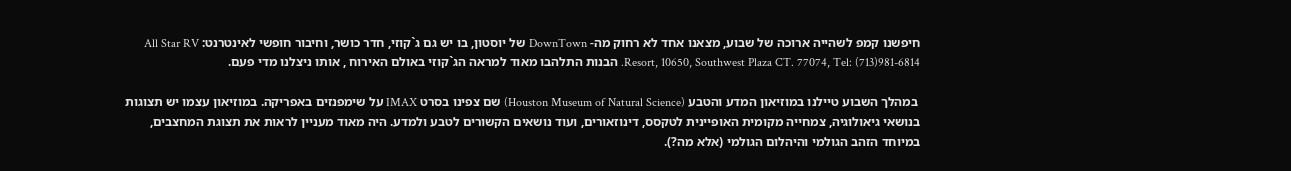חיפשנו קמפ לשהייה ארוכה של שבוע, מצאנו אחד לא רחוק מה- DownTown של יוסטון, בו יש גם ג`קוזי, חדר כושר, וחיבור חופשי לאינטרנט: All Star RV Resort, 10650, Southwest Plaza CT. 77074, Tel: (713)981-6814. הבנות התלהבו מאוד למראה הג`קוזי באולם האירוח , אותו ניצלנו מדי פעם.

 במהלך השבוע טיילנו במוזיאון המדע והטבע (Houston Museum of Natural Science) שם צפינו בסרט IMAX על שימפנזים באפריקה. במוזיאון עצמו יש תצוגות בנושאי גיאולוגיה, צמחייה מקומית האופיינית לטקסס, דינוזאורים, ועוד נושאים הקשורים לטבע ולמדע. היה מאוד מעניין לראות את תצוגת המחצבים, במיוחד הזהב הגולמי והיהלום הגולמי (אלא מה?).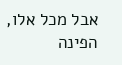אבל מכל אלו, הפינה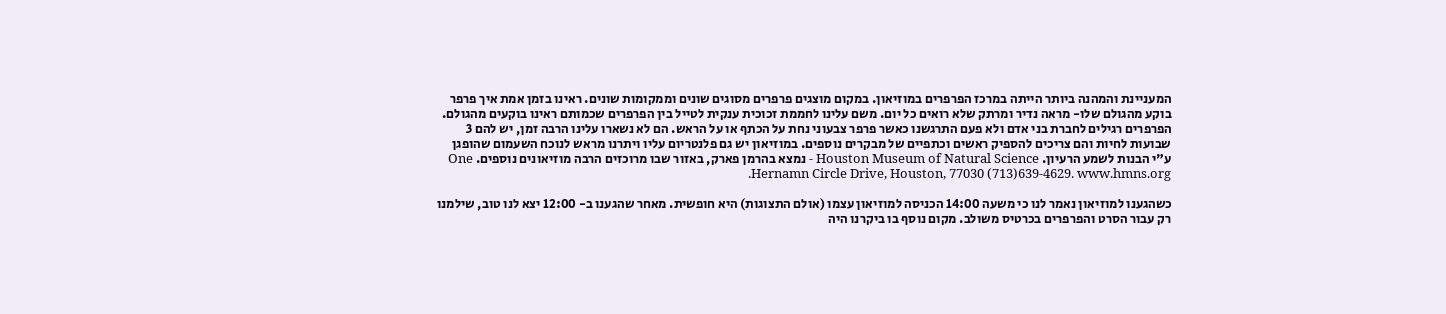המעניינת והמהנה ביותר הייתה במרכז הפרפרים במוזיאון. במקום מוצגים פרפרים מסוגים שונים וממקומות שונים. ראינו בזמן אמת איך פרפר בוקע מהגולם שלו- מראה נדיר ומרתק שלא רואים כל יום. משם עלינו לחממת זכוכית ענקית לטייל בין הפרפרים שכמותם ראינו בוקעים מהגולם. הפרפרים רגילים לחברת בני אדם ולא פעם התרגשנו כאשר פרפר צבעוני נחת על הכתף או על הראש. הם לא נשארו עלינו הרבה זמן, יש להם 3 שבועות לחיות והם צריכים להספיק ראשים וכתפיים של מבקרים נוספים. במוזיאון יש גם פלנטריום עליו ויתרנו מראש לנוכח השעמום שהופגן ע"י הבנות לשמע הרעיון. Houston Museum of Natural Science - נמצא בהרמן פארק, באזור שבו מרוכזים הרבה מוזיאונים נוספים. One Hernamn Circle Drive, Houston, 77030 (713)639-4629. www.hmns.org.

כשהגענו למוזיאון נאמר לנו כי משעה 14:00 הכניסה למוזיאון עצמו (אולם התצוגות) היא חופשית. מאחר שהגענו ב- 12:00 יצא לנו טוב, שילמנו רק עבור הסרט והפרפרים בכרטיס משולב. מקום נוסף בו ביקרנו היה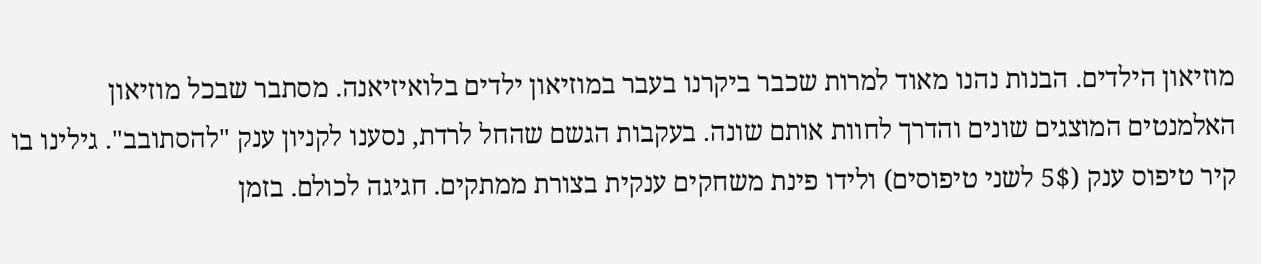מוזיאון הילדים. הבנות נהנו מאוד למרות שכבר ביקרנו בעבר במוזיאון ילדים בלואיזיאנה. מסתבר שבכל מוזיאון האלמנטים המוצגים שונים והדרך לחוות אותם שונה. בעקבות הגשם שהחל לרדת, נסענו לקניון ענק "להסתובב". גילינו בו קיר טיפוס ענק (5$ לשני טיפוסים) ולידו פינת משחקים ענקית בצורת ממתקים. חגיגה לכולם. בזמן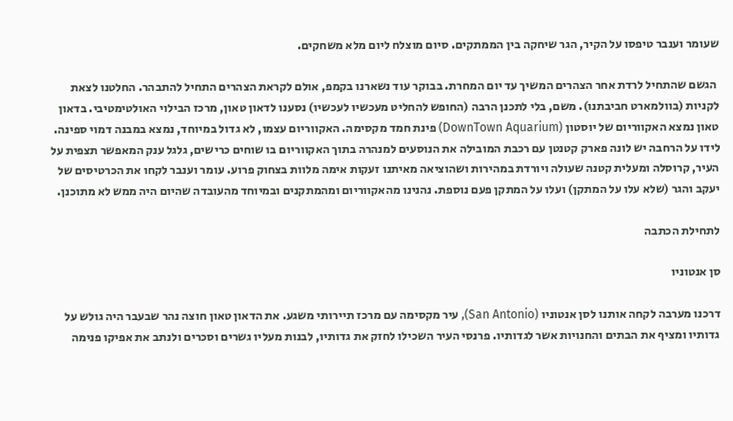שעומר וענבר טיפסו על הקיר, הגר שיחקה בין הממתקים. סיום מוצלח ליום מלא משחקים.

 הגשם שהתחיל לרדת אחר הצהרים המשיך עד יום המחרת. בבוקר עוד נשארנו בקמפ, אולם לקראת הצהרים התחיל להתבהר. החלטנו לצאת לקניות (בוולמארט חביבתנו). משם, בלי לתכנן הרבה (החופש להחליט מעכשיו לעכשיו) נסענו לדאון טאון, מרכז הבילוי האולטימטיבי. בדאון טאון נמצא האקווריום של יוסטון (DownTown Aquarium) פינת חמד מקסימה. האקווריום עצמו, לא גדול במיוחד, נמצא במבנה דמוי ספינה. לידו על הרחבה יש לונה פארק קטנטן עם רכבת המובילה את הנוסעים למנהרה בתוך האקווריום בו שוחים כרישים, גלגל ענק המאפשר תצפית על העיר, קרוסלה ומעלית קטנה שעולה ויורדת במהירות ושהוציאה מאיתנו זעקות אימה מלוות בצחוק פרוע. עומר וענבר לקחו את הכרטיסים של יעקב והגר (שלא עלו על המתקן) ועלו על המתקן פעם נוספת. נהנינו מהאקווריום ומהמתקנים ובמיוחד מהעובדה שהיום היה ממש לא מתוכנן.

לתחילת הכתבה

סן אנטוניו

דרכנו מערבה לקחה אותנו לסן אנטוניו (San Antonio), עיר מקסימה עם מרכז תיירותי משגע. את הדאון טאון חוצה נהר שבעבר היה גולש על גדותיו ומציף את הבתים והחנויות אשר לגדותיו. פרנסי העיר השכילו לחזק את גדותיו, לבנות מעליו גשרים וסכרים ולנתב את אפיקו פנימה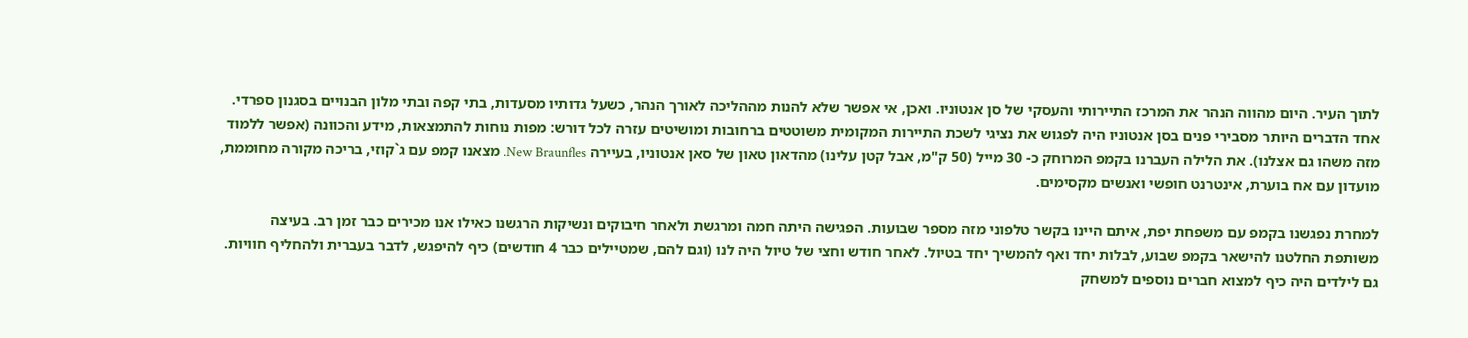לתוך העיר. היום מהווה הנהר את המרכז התיירותי והעסקי של סן אנטוניו. ואכן, אי אפשר שלא להנות מההליכה לאורך הנהר, כשעל גדותיו מסעדות, בתי קפה ובתי מלון הבנויים בסגנון ספרדי. אחד הדברים היותר מסבירי פנים בסן אנטוניו היה לפגוש את נציגי לשכת התיירות המקומית משוטטים ברחובות ומושיטים עזרה לכל דורש: מפות נוחות להתמצאות, מידע והכוונה (אפשר ללמוד מזה משהו גם אצלנו). את הלילה העברנו בקמפ המרוחק כ- 30 מייל (50 ק"מ, אבל קטן עלינו) מהדאון טאון של סאן אנטוניו, בעיירה New Braunfles. מצאנו קמפ עם ג`קוזי, בריכה מקורה מחוממת, מועדון עם אח בוערת, אינטרנט חופשי ואנשים מקסימים.

למחרת נפגשנו בקמפ עם משפחת יפת, איתם היינו בקשר טלפוני מזה מספר שבועות. הפגישה היתה חמה ומרגשת ולאחר חיבוקים ונשיקות הרגשנו כאילו אנו מכירים כבר זמן רב. בעיצה משותפת החלטנו להישאר בקמפ שבוע, לבלות יחד ואף להמשיך יחד בטיול. לאחר חודש וחצי של טיול היה לנו (וגם להם, שמטיילים כבר 4 חודשים) כיף להיפגש, לדבר בעברית ולהחליף חוויות. גם לילדים היה כיף למצוא חברים נוספים למשחק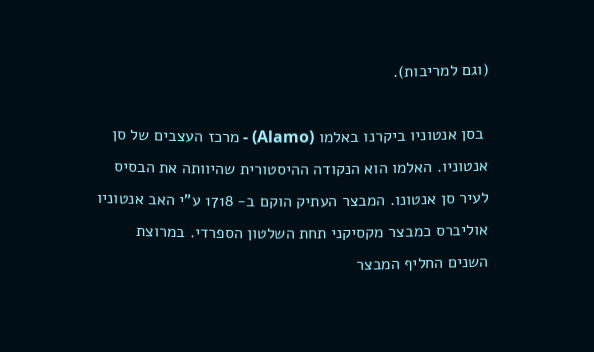(וגם למריבות).

 בסן אנטוניו ביקרנו באלמו (Alamo) - מרכז העצבים של סן אנטוניו. האלמו הוא הנקודה ההיסטורית שהיוותה את הבסיס לעיר סן אנטונו. המבצר העתיק הוקם ב- 1718 ע"י האב אנטוניו אוליברס כמבצר מקסיקני תחת השלטון הספרדי. במרוצת השנים החליף המבצר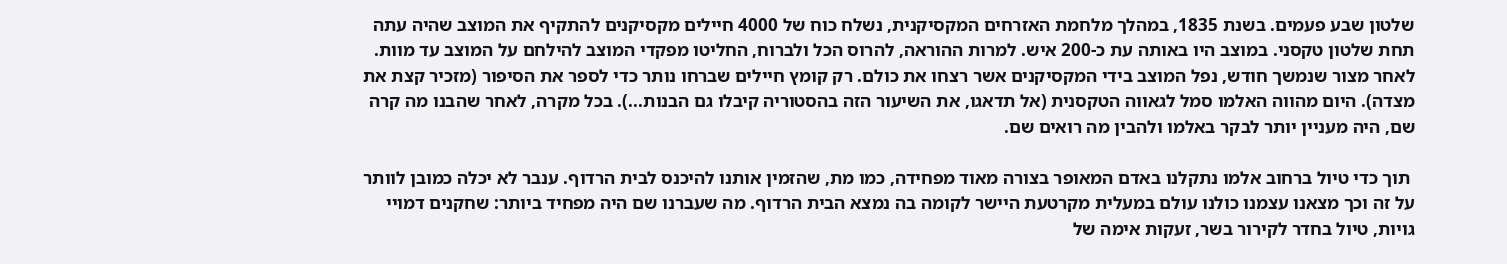שלטון שבע פעמים. בשנת 1835, במהלך מלחמת האזרחים המקסיקנית, נשלח כוח של 4000 חיילים מקסיקנים להתקיף את המוצב שהיה עתה תחת שלטון טקסני. במוצב היו באותה עת כ-200 איש. למרות ההוראה, להרוס הכל ולברוח, החליטו מפקדי המוצב להילחם על המוצב עד מוות. לאחר מצור שנמשך חודש, נפל המוצב בידי המקסיקנים אשר רצחו את כולם. רק קומץ חיילים שברחו נותר כדי לספר את הסיפור (מזכיר קצת את מצדה). היום מהווה האלמו סמל לגאווה הטקסנית (אל תדאגו, את השיעור הזה בהסטוריה קיבלו גם הבנות...). בכל מקרה, לאחר שהבנו מה קרה שם, היה מעניין יותר לבקר באלמו ולהבין מה רואים שם.

 תוך כדי טיול ברחוב אלמו נתקלנו באדם המאופר בצורה מאוד מפחידה, כמו מת, שהזמין אותנו להיכנס לבית הרדוף. ענבר לא יכלה כמובן לוותר על זה וכך מצאנו עצמנו כולנו עולם במעלית מקרטעת היישר לקומה בה נמצא הבית הרדוף. מה שעברנו שם היה מפחיד ביותר: שחקנים דמויי גויות, טיול בחדר לקירור בשר, זעקות אימה של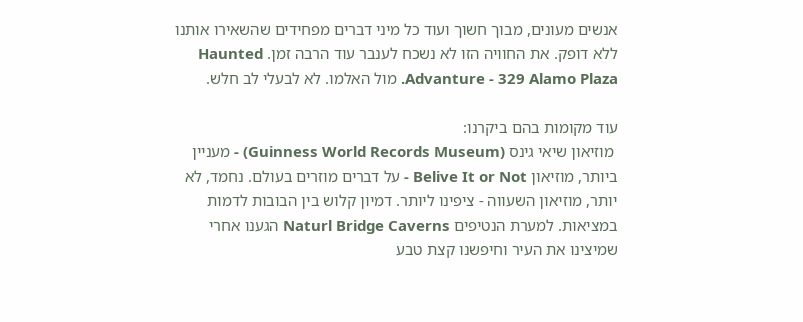אנשים מעונים, מבוך חשוך ועוד כל מיני דברים מפחידים שהשאירו אותנו ללא דופק. את החוויה הזו לא נשכח לענבר עוד הרבה זמן. Haunted Advanture - 329 Alamo Plaza. מול האלמו. לא לבעלי לב חלש.

עוד מקומות בהם ביקרנו:
 מוזיאון שיאי גינס (Guinness World Records Museum) - מעניין ביותר, מוזיאון Belive It or Not - על דברים מוזרים בעולם. נחמד, לא יותר, מוזיאון השעווה - ציפינו ליותר. דמיון קלוש בין הבובות לדמות במציאות. למערת הנטיפים Naturl Bridge Caverns הגענו אחרי שמיצינו את העיר וחיפשנו קצת טבע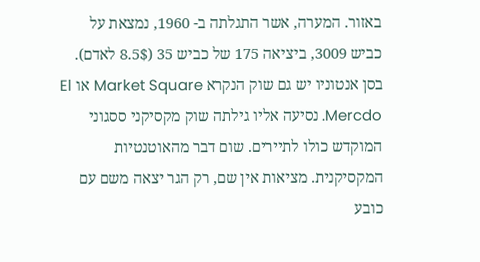באזור. המערה, אשר התגלתה ב- 1960, נמצאת על כביש 3009, ביציאה 175 של כביש 35 (8.5$ לאדם). בסן אנטוניו יש גם שוק הנקרא Market Square או El Mercdo. נסיעה אליו גילתה שוק מקסיקני ססגוני המוקדש כולו לתיירים. שום דבר מהאוטנטיות המקסיקנית. מציאות אין שם, רק הגר יצאה משם עם כובע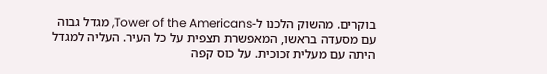בוקרים. מהשוק הלכנו ל-Tower of the Americans, מגדל גבוה עם מסעדה בראשו, המאפשרת תצפית על כל העיר. העליה למגדל היתה עם מעלית זכוכית. על כוס קפה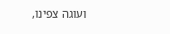ועוגה צפינו,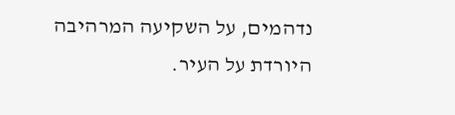נדהמים, על השקיעה המרהיבה היורדת על העיר.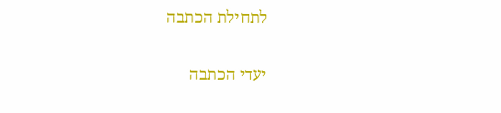לתחילת הכתבה

יעדי הכתבה